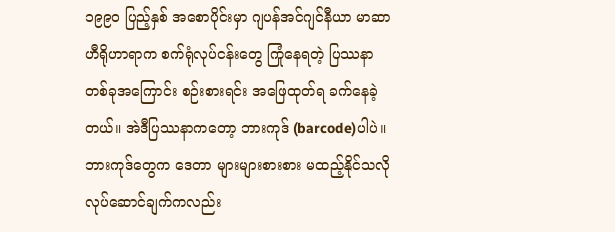၁၉၉၀ ပြည့်နှစ် အစောပိုင်းမှာ ဂျပန်အင်ဂျင်နီယာ မာဆာဟီရိုဟာရာက စက်ရုံလုပ်ငန်းတွေ ကြုံနေရတဲ့ ပြဿနာတစ်ခုအကြောင်း စဉ်းစားရင်း အဖြေထုတ်ရ ခက်နေခဲ့တယ်။ အဲဒီပြဿနာကတော့ ဘားကုဒ် (barcode)ပါပဲ။ ဘားကုဒ်တွေက ဒေတာ များများစားစား မထည့်နိုင်သလို လုပ်ဆောင်ချက်ကလည်း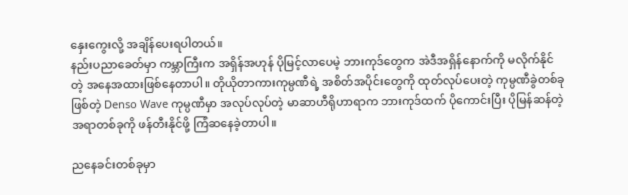နှေးကွေးလို့ အချိန်ပေးရပါတယ်။
နည်းပညာခေတ်မှာ ကမ္ဘာကြီးက အရှိန်အဟုန် ပိုမြင့်လာပေမဲ့ ဘားကုဒ်တွေက အဲဒီအရှိန်နောက်ကို မလိုက်နိုင်တဲ့ အနေအထားဖြစ်နေတာပါ။ တိုယိုတာကားကုမ္ပဏီရဲ့ အစိတ်အပိုင်းတွေကို ထုတ်လုပ်ပေးတဲ့ ကုမ္ပဏီခွဲတစ်ခုဖြစ်တဲ့ Denso Wave ကုမ္ပဏီမှာ အလုပ်လုပ်တဲ့ မာဆာဟီရိုဟာရာက ဘားကုဒ်ထက် ပိုကောင်းပြီး ပိုမြန်ဆန်တဲ့အရာတစ်ခုကို ဖန်တီးနိုင်ဖို့ ကြံဆနေခဲ့တာပါ။

ညနေခင်းတစ်ခုမှာ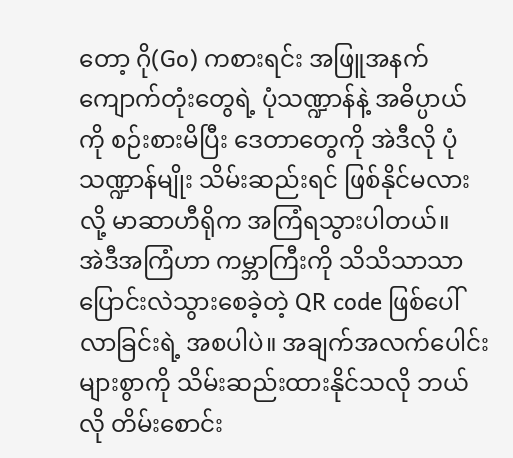တော့ ဂို(Go) ကစားရင်း အဖြူအနက် ကျောက်တုံးတွေရဲ့ ပုံသဏ္ဍာန်နဲ့ အဓိပ္ပာယ်ကို စဉ်းစားမိပြီး ဒေတာတွေကို အဲဒီလို ပုံသဏ္ဍာန်မျိုး သိမ်းဆည်းရင် ဖြစ်နိုင်မလားလို့ မာဆာဟီရိုက အကြံရသွားပါတယ်။
အဲဒီအကြံဟာ ကမ္ဘာကြီးကို သိသိသာသာ ပြောင်းလဲသွားစေခဲ့တဲ့ QR code ဖြစ်ပေါ်လာခြင်းရဲ့ အစပါပဲ။ အချက်အလက်ပေါင်းများစွာကို သိမ်းဆည်းထားနိုင်သလို ဘယ်လို တိမ်းစောင်း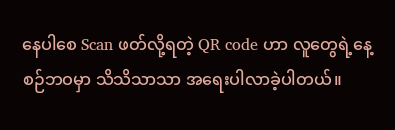နေပါစေ Scan ဖတ်လို့ရတဲ့ QR code ဟာ လူတွေရဲ့နေ့စဉ်ဘဝမှာ သိသိသာသာ အရေးပါလာခဲ့ပါတယ်။